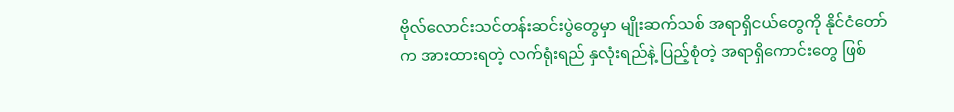ဗိုလ်လောင်းသင်တန်းဆင်းပွဲတွေမှာ မျိုးဆက်သစ် အရာရှိငယ်တွေကို နိုင်ငံတော်က အားထားရတဲ့ လက်ရုံးရည် နှလုံးရည်နဲ့ ပြည့်စုံတဲ့ အရာရှိကောင်းတွေ ဖြစ်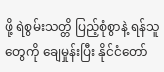ဖို့ ရဲစွမ်းသတ္တိ ပြည့်စုံစွာနဲ့ ရန်သူတွေကို ချေမှုန်းပြီး နိုင်ငံတော်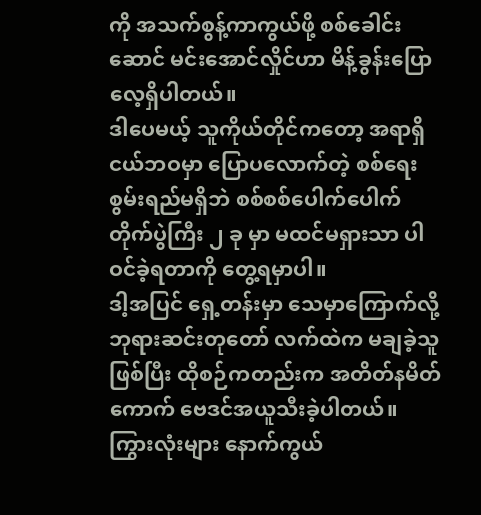ကို အသက်စွန့်ကာကွယ်ဖို့ စစ်ခေါင်းဆောင် မင်းအောင်လှိုင်ဟာ မိန့်ခွန်းပြောလေ့ရှိပါတယ်။
ဒါပေမယ့် သူကိုယ်တိုင်ကတော့ အရာရှိငယ်ဘဝမှာ ပြောပလောက်တဲ့ စစ်ရေးစွမ်းရည်မရှိဘဲ စစ်စစ်ပေါက်ပေါက် တိုက်ပွဲကြီး ၂ ခု မှာ မထင်မရှားသာ ပါဝင်ခဲ့ရတာကို တွေ့ရမှာပါ။
ဒါ့အပြင် ရှေ့တန်းမှာ သေမှာကြောက်လို့ ဘုရားဆင်းတုတော် လက်ထဲက မချခဲ့သူဖြစ်ပြီး ထိုစဉ်ကတည်းက အတိတ်နမိတ်ကောက် ဗေဒင်အယူသီးခဲ့ပါတယ်။
ကြွားလုံးများ နောက်ကွယ်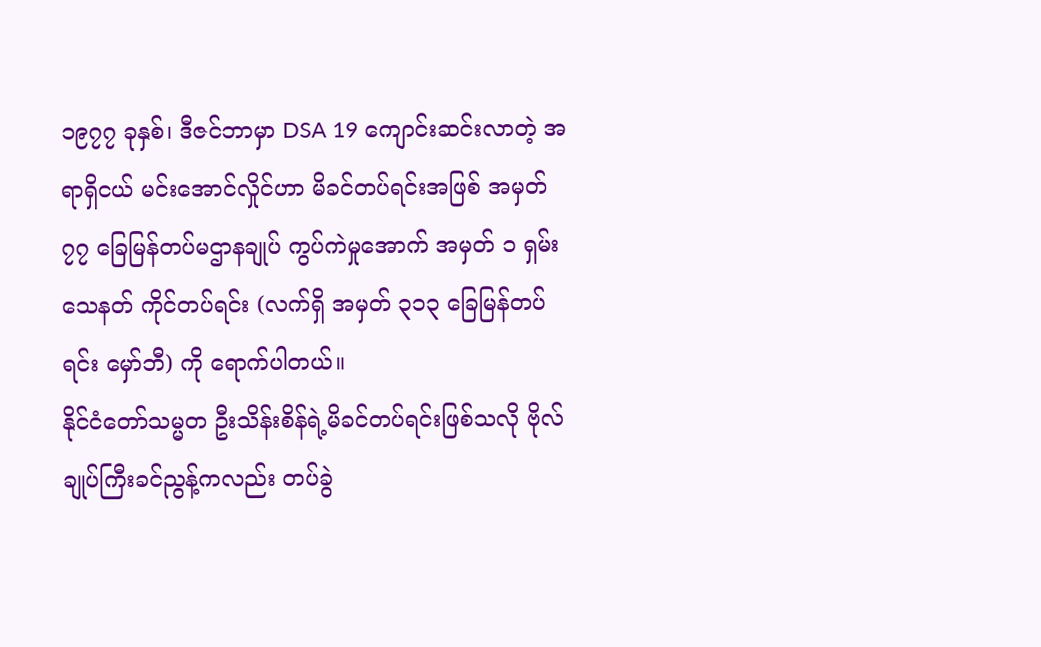၁၉၇၇ ခုနှစ်၊ ဒီဇင်ဘာမှာ DSA 19 ကျောင်းဆင်းလာတဲ့ အရာရှိငယ် မင်းအောင်လှိုင်ဟာ မိခင်တပ်ရင်းအဖြစ် အမှတ် ၇၇ ခြေမြန်တပ်မဌာနချုပ် ကွပ်ကဲမှုအောက် အမှတ် ၁ ရှမ်းသေနတ် ကိုင်တပ်ရင်း (လက်ရှိ အမှတ် ၃၁၃ ခြေမြန်တပ်ရင်း မှော်ဘီ) ကို ရောက်ပါတယ်။
နိုင်ငံတော်သမ္မတ ဦးသိန်းစိန်ရဲ့မိခင်တပ်ရင်းဖြစ်သလို ဗိုလ်ချုပ်ကြီးခင်ညွန့်ကလည်း တပ်ခွဲ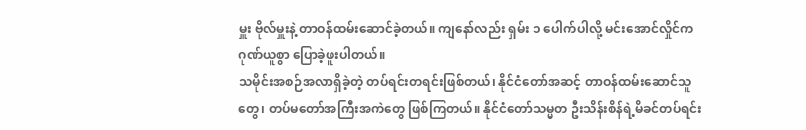မှူး ဗိုလ်မှူးနဲ့ တာဝန်ထမ်းဆောင်ခဲ့တယ်။ ကျနော်လည်း ရှမ်း ၁ ပေါက်ပါလို့ မင်းအောင်လှိုင်က ဂုဏ်ယူစွာ ပြောခဲ့ဖူးပါတယ်။
သမိုင်းအစဉ်အလာရှိခဲ့တဲ့ တပ်ရင်းတရင်းဖြစ်တယ်၊ နိုင်ငံတော်အဆင့် တာဝန်ထမ်းဆောင်သူတွေ၊ တပ်မတော်အကြီးအကဲတွေ ဖြစ်ကြတယ်။ နိုင်ငံတော်သမ္မတ ဦးသိန်းစိန်ရဲ့မိခင်တပ်ရင်း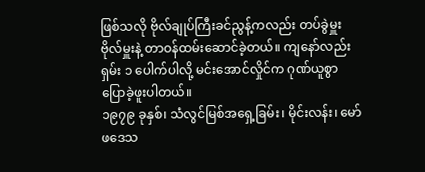ဖြစ်သလို ဗိုလ်ချုပ်ကြီးခင်ညွန့်ကလည်း တပ်ခွဲမှူး ဗိုလ်မှူးနဲ့ တာဝန်ထမ်းဆောင်ခဲ့တယ်။ ကျနော်လည်း ရှမ်း ၁ ပေါက်ပါလို့ မင်းအောင်လှိုင်က ဂုဏ်ယူစွာ ပြောခဲ့ဖူးပါတယ်။
၁၉၇၉ ခုနှစ်၊ သံလွင်မြစ်အရှေ့ခြမ်း၊ မိုင်းလန်း၊ မော်ဖဒေသ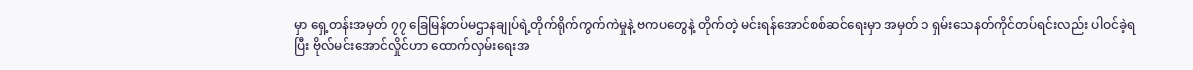မှာ ရှေ့တန်းအမှတ် ၇၇ ခြေမြန်တပ်မဌာနချုပ်ရဲ့တိုက်ရိုက်ကွက်ကဲမှုနဲ့ ဗကပတွေနဲ့ တိုက်တဲ့ မင်းရန်အောင်စစ်ဆင်ရေးမှာ အမှတ် ၁ ရှမ်းသေနတ်ကိုင်တပ်ရင်းလည်း ပါဝင်ခဲ့ရပြီး ဗိုလ်မင်းအောင်လှိုင်ဟာ ထောက်လှမ်းရေးအ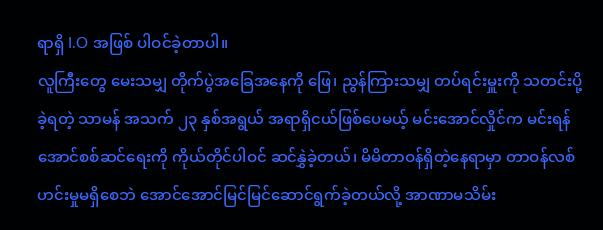ရာရှိ I.O အဖြစ် ပါဝင်ခဲ့တာပါ။
လူကြီးတွေ မေးသမျှ တိုက်ပွဲအခြေအနေကို ဖြေ၊ ညွန်ကြားသမျှ တပ်ရင်းမှူးကို သတင်းပို့ခဲ့ရတဲ့ သာမန် အသက် ၂၃ နှစ်အရွယ် အရာရှိငယ်ဖြစ်ပေမယ့် မင်းအောင်လှိုင်က မင်းရန်အောင်စစ်ဆင်ရေးကို ကိုယ်တိုင်ပါဝင် ဆင်နွှဲခဲ့တယ်၊ မိမိတာဝန်ရှိတဲ့နေရာမှာ တာဝန်လစ်ဟင်းမှုမရှိစေဘဲ အောင်အောင်မြင်မြင်ဆောင်ရွက်ခဲ့တယ်လို့ အာဏာမသိမ်း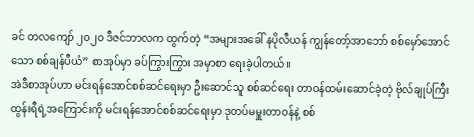ခင် တလကျော် ၂၀၂၀ ဒီဇင်ဘာလက ထွက်တဲ့ “အများအခေါ် နပိုလီယန် ကျွန်တော့်အာဘော် စစ်မှော်အောင်သော စစ်ချန်ပီယံ” စာအုပ်မှာ ခပ်ကြွားကြွား အမှာစာ ရေးခဲ့ပါတယ်။
အဲဒီစာအုပ်ဟာ မင်းရန်အောင်စစ်ဆင်ရေးမှာ ဦးဆောင်သူ စစ်ဆင်ရေး တာဝန်ထမ်းဆောင်ခဲ့တဲ့ ဗိုလ်ချုပ်ကြီးထွန်းရီရဲ့အကြောင်းကို မင်းရန်အောင်စစ်ဆင်ရေးမှာ ဒုတပ်မမှူးတာဝန်နဲ့ စစ်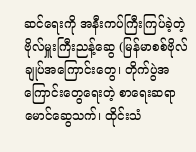ဆင်ရေးကို အနီးကပ်ကြီးကြပ်ခဲ့တဲ့ ဗိုလ်မှူးကြီးညန့်ဆွေ (မြန်မာစစ်ဗိုလ်ချုပ်အကြောင်းတွေ၊ တိုက်ပွဲအကြောင်းတွေရေးတဲ့ စာရေးဆရာမောင်ဆွေသက်၊ ထိုင်းသံ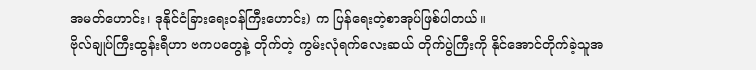အမတ်ဟောင်း၊ ဒုနိုင်ငံခြားရေးဝန်ကြီးဟောင်း) က ပြန်ရေးတဲ့စာအုပ်ဖြစ်ပါတယ်။
ဗိုလ်ချုပ်ကြီးထွန်းရီဟာ ဗကပတွေနဲ့ တိုက်တဲ့ ကွမ်းလုံရက်လေးဆယ် တိုက်ပွဲကြီးကို နိုင်အောင်တိုက်ခဲ့သူအ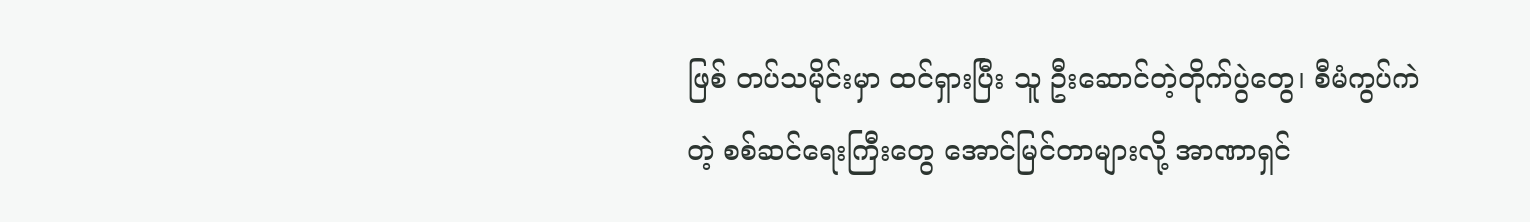ဖြစ် တပ်သမိုင်းမှာ ထင်ရှားပြီး သူ ဦးဆောင်တဲ့တိုက်ပွဲတွေ၊ စီမံကွပ်ကဲတဲ့ စစ်ဆင်ရေးကြီးတွေ အောင်မြင်တာများလို့ အာဏာရှင်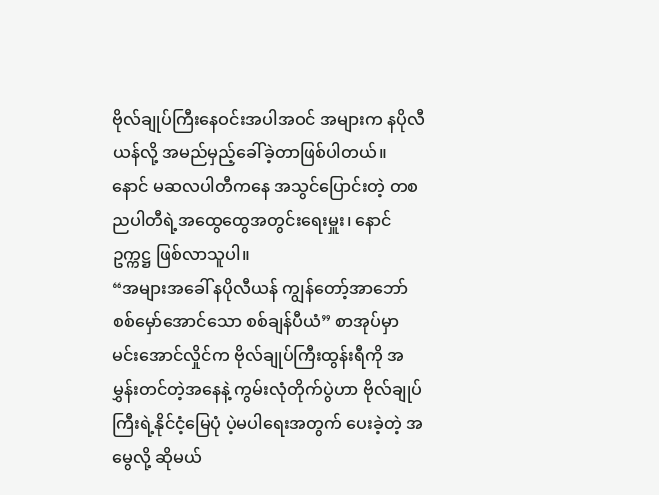ဗိုလ်ချုပ်ကြီးနေဝင်းအပါအဝင် အများက နပိုလီယန်လို့ အမည်မှည့်ခေါ်ခဲ့တာဖြစ်ပါတယ်။
နောင် မဆလပါတီကနေ အသွင်ပြောင်းတဲ့ တစညပါတီရဲ့အထွေထွေအတွင်းရေးမှူး၊ နောင်ဥက္ကဋ္ဌ ဖြစ်လာသူပါ။
“အများအခေါ် နပိုလီယန် ကျွန်တော့်အာဘော် စစ်မှော်အောင်သော စစ်ချန်ပီယံ” စာအုပ်မှာ မင်းအောင်လှိုင်က ဗိုလ်ချုပ်ကြီးထွန်းရီကို အမွှန်းတင်တဲ့အနေနဲ့ ကွမ်းလုံတိုက်ပွဲဟာ ဗိုလ်ချုပ်ကြီးရဲ့နိုင်ငံ့မြေပုံ ပဲ့မပါရေးအတွက် ပေးခဲ့တဲ့ အမွေလို့ ဆိုမယ်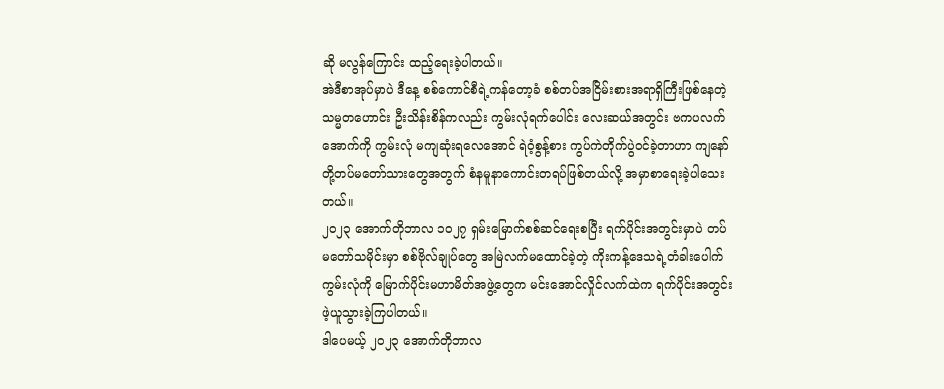ဆို မလွန်ကြောင်း ထည့်ရေးခဲ့ပါတယ်။
အဲဒီစာအုပ်မှာပဲ ဒီနေ့ စစ်ကောင်စီရဲ့ကန်တော့ခံ စစ်တပ်အငြိမ်းစားအရာရှိကြီးဖြစ်နေတဲ့ သမ္မတဟောင်း ဦးသိန်းစိန်ကလည်း ကွမ်းလုံရက်ပေါင်း လေးဆယ်အတွင်း ဗကပလက်အောက်ကို ကွမ်းလုံ မကျဆုံးရလေအောင် ရဲဝံ့စွန့်စား ကွပ်ကဲတိုက်ပွဲဝင်ခဲ့တာဟာ ကျနော်တို့တပ်မတော်သားတွေအတွက် စံနမူနာကောင်းတရပ်ဖြစ်တယ်လို့ အမှာစာရေးခဲ့ပါသေးတယ်။
၂၀၂၃ အောက်တိုဘာလ ၁၀၂၇ ရှမ်းမြောက်စစ်ဆင်ရေးစပြီး ရက်ပိုင်းအတွင်းမှာပဲ တပ်မတော်သမိုင်းမှာ စစ်ဗိုလ်ချုပ်တွေ အမြဲလက်မထောင်ခဲ့တဲ့ ကိုးကန့်ဒေသရဲ့တံခါးပေါက်ကွမ်းလုံကို မြောက်ပိုင်းမဟာမိတ်အဖွဲ့တွေက မင်းအောင်လှိုင်လက်ထဲက ရက်ပိုင်းအတွင်း ဖဲ့ယူသွားခဲ့ကြပါတယ်။
ဒါပေမယ့် ၂၀၂၃ အောက်တိုဘာလ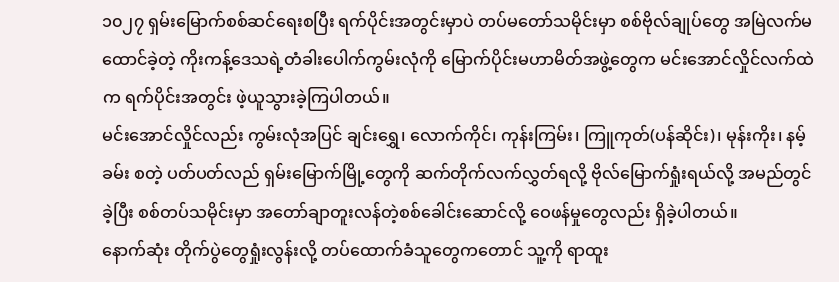၁၀၂၇ ရှမ်းမြောက်စစ်ဆင်ရေးစပြီး ရက်ပိုင်းအတွင်းမှာပဲ တပ်မတော်သမိုင်းမှာ စစ်ဗိုလ်ချုပ်တွေ အမြဲလက်မထောင်ခဲ့တဲ့ ကိုးကန့်ဒေသရဲ့တံခါးပေါက်ကွမ်းလုံကို မြောက်ပိုင်းမဟာမိတ်အဖွဲ့တွေက မင်းအောင်လှိုင်လက်ထဲက ရက်ပိုင်းအတွင်း ဖဲ့ယူသွားခဲ့ကြပါတယ်။
မင်းအောင်လှိုင်လည်း ကွမ်းလုံအပြင် ချင်းရွှေ၊ လောက်ကိုင်၊ ကုန်းကြမ်း၊ ကြူကုတ်(ပန်ဆိုင်း)၊ မုန်းကိုး၊ နမ့်ခမ်း စတဲ့ ပတ်ပတ်လည် ရှမ်းမြောက်မြို့တွေကို ဆက်တိုက်လက်လွှတ်ရလို့ ဗိုလ်မြောက်ရှုံးရယ်လို့ အမည်တွင်ခဲ့ပြီး စစ်တပ်သမိုင်းမှာ အတော်ချာတူးလန်တဲ့စစ်ခေါင်းဆောင်လို့ ဝေဖန်မှုတွေလည်း ရှိခဲ့ပါတယ်။
နောက်ဆုံး တိုက်ပွဲတွေရှုံးလွန်းလို့ တပ်ထောက်ခံသူတွေကတောင် သူ့ကို ရာထူး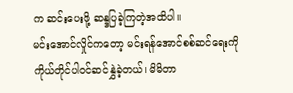က ဆင်းပေးဖို့ ဆန္ဒပြခဲ့ကြတဲ့အထိပါ။
မင်းအောင်လှိုင်ကတော့ မင်းရန်အောင်စစ်ဆင်ရေးကို ကိုယ်တိုင်ပါဝင်ဆင်နွှဲခဲ့တယ်၊ မိမိတာ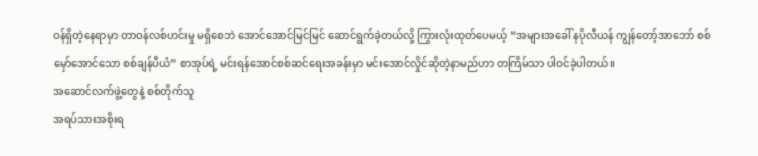ဝန်ရှိတဲ့နေရာမှာ တာဝန်လစ်ဟင်းမှု မရှိစေဘဲ အောင်အောင်မြင်မြင် ဆောင်ရွက်ခဲ့တယ်လို့ ကြွားလုံးထုတ်ပေမယ့် “အများအခေါ် နပိုလီယန် ကျွန်တော့်အာဘော် စစ်မှော်အောင်သော စစ်ချန်ပီယံ” စာအုပ်ရဲ့ မင်းရန်အောင်စစ်ဆင်ရေးအခန်းမှာ မင်းအောင်လှိုင်ဆိုတဲ့နာမည်ဟာ တကြိမ်သာ ပါဝင်ခဲ့ပါတယ်။
အဆောင်လက်ဖွဲ့တွေနဲ့ စစ်တိုက်သူ
အရပ်သားအစိုးရ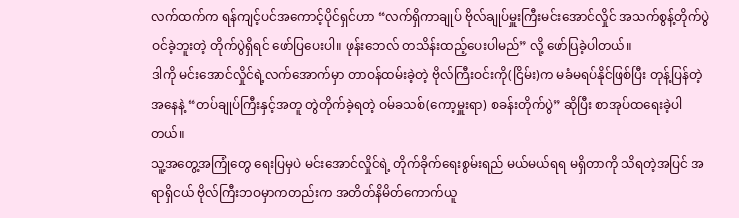လက်ထက်က ရန်ကျင့်ပင်အကောင့်ပိုင်ရှင်ဟာ “လက်ရှိကာချုပ် ဗိုလ်ချုပ်မှူးကြီးမင်းအောင်လှိုင် အသက်စွန့်တိုက်ပွဲဝင်ခဲ့ဘူးတဲ့ တိုက်ပွဲရှိရင် ဖော်ပြပေးပါ။ ဖုန်းဘေလ် တသိန်းထည့်ပေးပါမည်” လို့ ဖော်ပြခဲ့ပါတယ်။
ဒါကို မင်းအောင်လှိုင်ရဲ့လက်အောက်မှာ တာဝန်ထမ်းခဲ့တဲ့ ဗိုလ်ကြီးဝင်းကို(ငြိမ်း)က မခံမရပ်နိုင်ဖြစ်ပြီး တုန့်ပြန်တဲ့အနေနဲ့ “တပ်ချုပ်ကြီးနှင့်အတူ တွဲတိုက်ခဲ့ရတဲ့ ဝမ်ခသစ်(ကော့မှူးရာ) စခန်းတိုက်ပွဲ” ဆိုပြီး စာအုပ်ထရေးခဲ့ပါတယ်။
သူ့အတွေ့အကြုံတွေ ရေးပြမှပဲ မင်းအောင်လှိုင်ရဲ့ တိုက်ခိုက်ရေးစွမ်းရည် မယ်မယ်ရရ မရှိတာကို သိရတဲ့အပြင် အရာရှိငယ် ဗိုလ်ကြီးဘဝမှာကတည်းက အတိတ်နိမိတ်ကောက်ယူ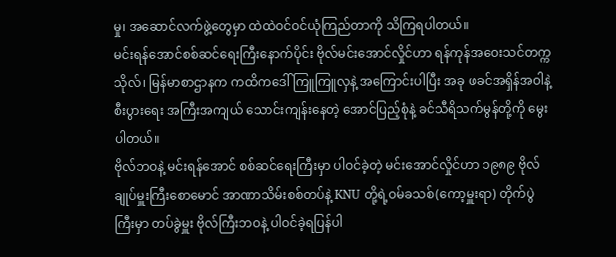မှု၊ အဆောင်လက်ဖွဲ့တွေမှာ ထဲထဲဝင်ဝင်ယုံကြည်တာကို သိကြရပါတယ်။
မင်းရန်အောင်စစ်ဆင်ရေးကြီးနောက်ပိုင်း ဗိုလ်မင်းအောင်လှိုင်ဟာ ရန်ကုန်အဝေးသင်တက္ကသိုလ်၊ မြန်မာစာဌာနက ကထိကဒေါ်ကြူကြူလှနဲ့ အကြောင်းပါပြီး အခု ဖခင်အရှိန်အဝါနဲ့ စီးပွားရေး အကြီးအကျယ် သောင်းကျန်းနေတဲ့ အောင်ပြည့်စုံနဲ့ ခင်သီရိသက်မွန်တို့ကို မွေးပါတယ်။
ဗိုလ်ဘဝနဲ့ မင်းရန်အောင် စစ်ဆင်ရေးကြီးမှာ ပါဝင်ခဲ့တဲ့ မင်းအောင်လှိုင်ဟာ ၁၉၈၉ ဗိုလ်ချုပ်မှူးကြီးစောမောင် အာဏာသိမ်းစစ်တပ်နဲ့ KNU တို့ရဲ့ဝမ်ခသစ်(ကော့မှူးရာ) တိုက်ပွဲကြီးမှာ တပ်ခွဲမှူး ဗိုလ်ကြီးဘဝနဲ့ ပါဝင်ခဲ့ရပြန်ပါ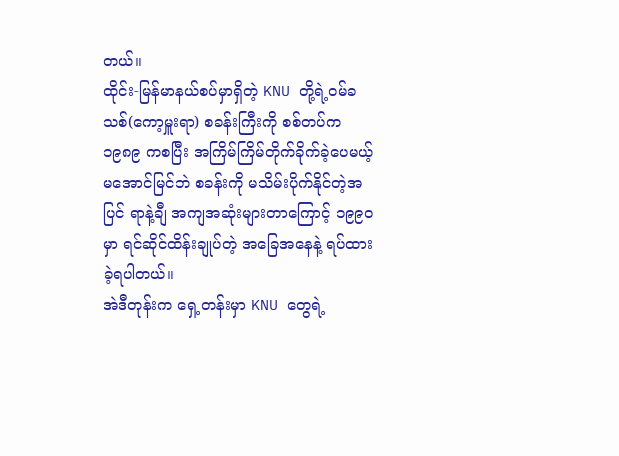တယ်။
ထိုင်း-မြန်မာနယ်စပ်မှာရှိတဲ့ KNU တို့ရဲ့ဝမ်ခသစ်(ကော့မှူးရာ) စခန်းကြီးကို စစ်တပ်က ၁၉၈၉ ကစပြီး အကြိမ်ကြိမ်တိုက်ခိုက်ခဲ့ပေမယ့် မအောင်မြင်ဘဲ စခန်းကို မသိမ်းပိုက်နိုင်တဲ့အပြင် ရာနဲ့ချီ အကျအဆုံးများတာကြောင့် ၁၉၉၀ မှာ ရင်ဆိုင်ထိန်းချုပ်တဲ့ အခြေအနေနဲ့ ရပ်ထားခဲ့ရပါတယ်။
အဲဒီတုန်းက ရှေ့တန်းမှာ KNU တွေရဲ့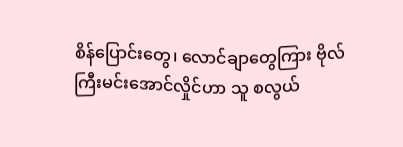စိန်ပြောင်းတွေ၊ လောင်ချာတွေကြား ဗိုလ်ကြီးမင်းအောင်လှိုင်ဟာ သူ စလွယ်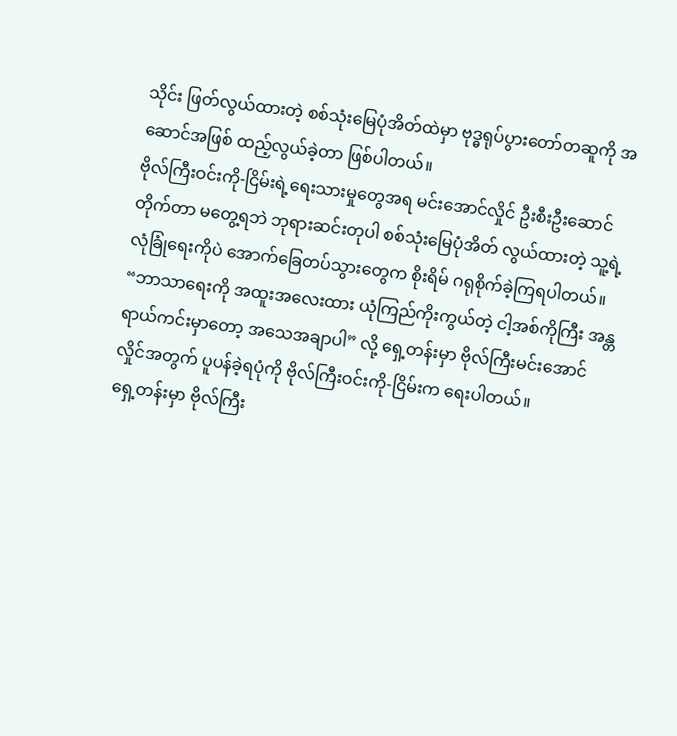သိုင်း ဖြတ်လွယ်ထားတဲ့ စစ်သုံးမြေပုံအိတ်ထဲမှာ ဗုဒ္ဓရုပ်ပွားတော်တဆူကို အဆောင်အဖြစ် ထည့်လွယ်ခဲ့တာ ဖြစ်ပါတယ်။
ဗိုလ်ကြီးဝင်းကို-ငြိမ်းရဲ့ရေးသားမှုတွေအရ မင်းအောင်လှိုင် ဦးစီးဦးဆောင် တိုက်တာ မတွေ့ရဘဲ ဘုရားဆင်းတုပါ စစ်သုံးမြေပုံအိတ် လွယ်ထားတဲ့ သူ့ရဲ့လုံခြုံရေးကိုပဲ အောက်ခြေတပ်သွားတွေက စိုးရိမ် ဂရုစိုက်ခဲ့ကြရပါတယ်။ “ဘာသာရေးကို အထူးအလေးထား ယုံကြည်ကိုးကွယ်တဲ့ ငါ့အစ်ကိုကြီး အန္တရာယ်ကင်းမှာတော့ အသေအချာပါ” လို့ ရှေ့တန်းမှာ ဗိုလ်ကြီးမင်းအောင်လှိုင်အတွက် ပူပန်ခဲ့ရပုံကို ဗိုလ်ကြီးဝင်းကို-ငြိမ်းက ရေးပါတယ်။
ရှေ့တန်းမှာ ဗိုလ်ကြီး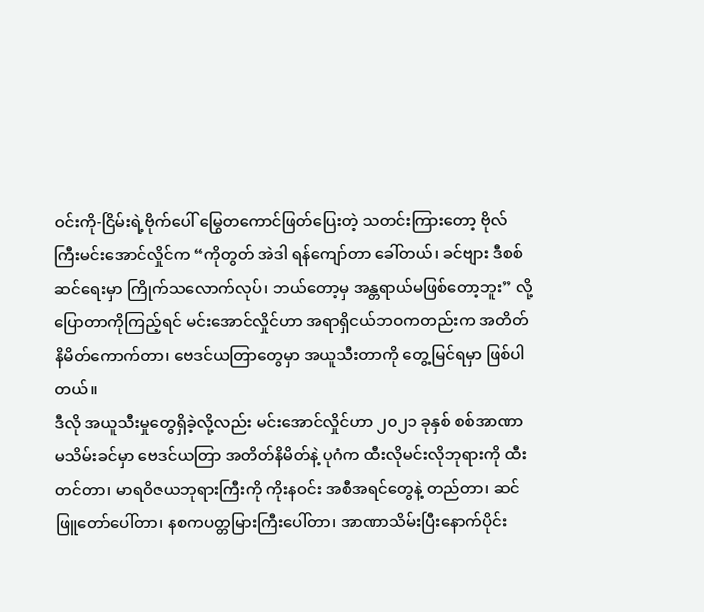ဝင်းကို-ငြိမ်းရဲ့ဗိုက်ပေါ် မြွေတကောင်ဖြတ်ပြေးတဲ့ သတင်းကြားတော့ ဗိုလ်ကြီးမင်းအောင်လှိုင်က “ကိုတွတ် အဲဒါ ရန်ကျော်တာ ခေါ်တယ်၊ ခင်ဗျား ဒီစစ်ဆင်ရေးမှာ ကြိုက်သလောက်လုပ်၊ ဘယ်တော့မှ အန္တရာယ်မဖြစ်တော့ဘူး” လို့ ပြောတာကိုကြည့်ရင် မင်းအောင်လှိုင်ဟာ အရာရှိငယ်ဘဝကတည်းက အတိတ်နိမိတ်ကောက်တာ၊ ဗေဒင်ယတြာတွေမှာ အယူသီးတာကို တွေ့မြင်ရမှာ ဖြစ်ပါတယ်။
ဒီလို အယူသီးမှုတွေရှိခဲ့လို့လည်း မင်းအောင်လှိုင်ဟာ ၂၀၂၁ ခုနှစ် စစ်အာဏာမသိမ်းခင်မှာ ဗေဒင်ယတြာ အတိတ်နိမိတ်နဲ့ ပုဂံက ထီးလိုမင်းလိုဘုရားကို ထီးတင်တာ၊ မာရဝိဇယဘုရားကြီးကို ကိုးနဝင်း အစီအရင်တွေနဲ့ တည်တာ၊ ဆင်ဖြူတော်ပေါ်တာ၊ နစကပတ္တမြားကြီးပေါ်တာ၊ အာဏာသိမ်းပြီးနောက်ပိုင်း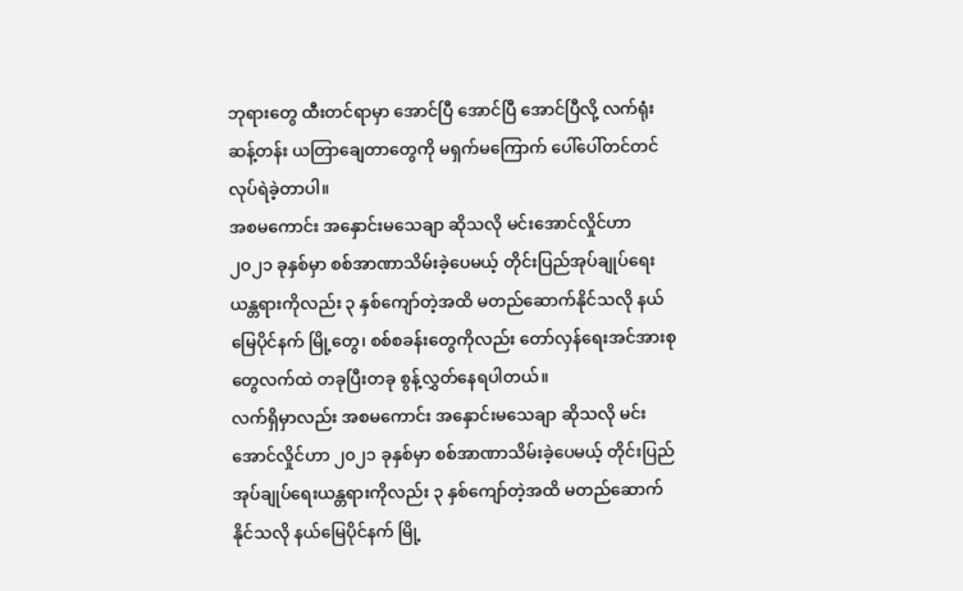ဘုရားတွေ ထီးတင်ရာမှာ အောင်ပြီ အောင်ပြီ အောင်ပြီလို့ လက်ရုံးဆန့်တန်း ယတြာချေတာတွေကို မရှက်မကြောက် ပေါ်ပေါ်တင်တင် လုပ်ရဲခဲ့တာပါ။
အစမကောင်း အနှောင်းမသေချာ ဆိုသလို မင်းအောင်လှိုင်ဟာ ၂၀၂၁ ခုနှစ်မှာ စစ်အာဏာသိမ်းခဲ့ပေမယ့် တိုင်းပြည်အုပ်ချုပ်ရေးယန္တရားကိုလည်း ၃ နှစ်ကျော်တဲ့အထိ မတည်ဆောက်နိုင်သလို နယ်မြေပိုင်နက် မြို့တွေ၊ စစ်စခန်းတွေကိုလည်း တော်လှန်ရေးအင်အားစုတွေလက်ထဲ တခုပြီးတခု စွန့်လွှတ်နေရပါတယ်။
လက်ရှိမှာလည်း အစမကောင်း အနှောင်းမသေချာ ဆိုသလို မင်းအောင်လှိုင်ဟာ ၂၀၂၁ ခုနှစ်မှာ စစ်အာဏာသိမ်းခဲ့ပေမယ့် တိုင်းပြည်အုပ်ချုပ်ရေးယန္တရားကိုလည်း ၃ နှစ်ကျော်တဲ့အထိ မတည်ဆောက်နိုင်သလို နယ်မြေပိုင်နက် မြို့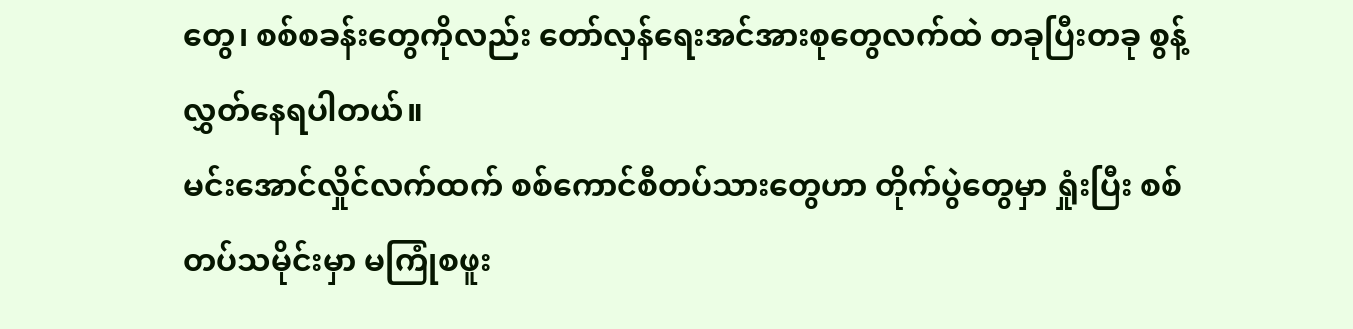တွေ၊ စစ်စခန်းတွေကိုလည်း တော်လှန်ရေးအင်အားစုတွေလက်ထဲ တခုပြီးတခု စွန့်လွှတ်နေရပါတယ်။
မင်းအောင်လှိုင်လက်ထက် စစ်ကောင်စီတပ်သားတွေဟာ တိုက်ပွဲတွေမှာ ရှုံးပြီး စစ်တပ်သမိုင်းမှာ မကြုံစဖူး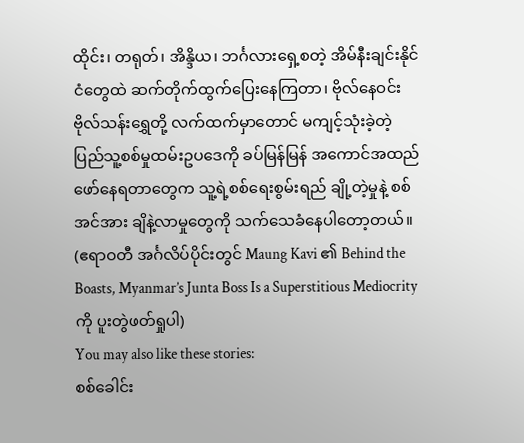ထိုင်း၊ တရုတ်၊ အိန္ဒိယ၊ ဘင်္ဂလားရှေ့စတဲ့ အိမ်နီးချင်းနိုင်ငံတွေထဲ ဆက်တိုက်ထွက်ပြေးနေကြတာ၊ ဗိုလ်နေဝင်း ဗိုလ်သန်းရွှေတို့ လက်ထက်မှာတောင် မကျင့်သုံးခဲ့တဲ့ ပြည်သူ့စစ်မှုထမ်းဥပဒေကို ခပ်မြန်မြန် အကောင်အထည်ဖော်နေရတာတွေက သူ့ရဲ့စစ်ရေးစွမ်းရည် ချို့တဲ့မှုနဲ့ စစ်အင်အား ချိနဲ့လာမှုတွေကို သက်သေခံနေပါတော့တယ်။
(ဧရာဝတီ အင်္ဂလိပ်ပိုင်းတွင် Maung Kavi ၏ Behind the Boasts, Myanmar’s Junta Boss Is a Superstitious Mediocrity ကို ပူးတွဲဖတ်ရှုပါ)
You may also like these stories:
စစ်ခေါင်း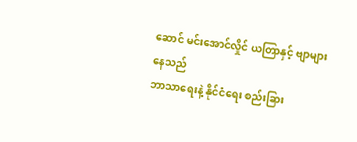ဆောင် မင်းအောင်လှိုင် ယတြာနှင့် ဗျာများနေသည်
ဘာသာရေးနဲ့ နိုင်ငံရေး စည်းခြား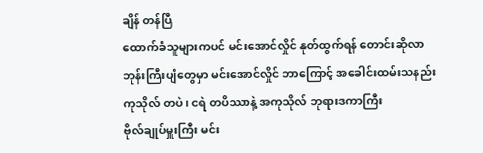ချိန် တန်ပြီ
ထောက်ခံသူများကပင် မင်းအောင်လှိုင် နုတ်ထွက်ရန် တောင်းဆိုလာ
ဘုန်းကြီးပျံတွေမှာ မင်းအောင်လှိုင် ဘာကြောင့် အခေါင်းထမ်းသနည်း
ကုသိုလ် တပဲ၊ ငရဲ တပိဿာနဲ့ အကုသိုလ် ဘုရားဒကာကြီး
ဗိုလ်ချုပ်မှူးကြီး မင်း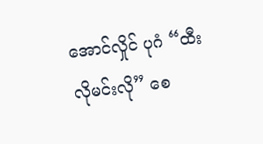အောင်လှိုင် ပုဂံ “ထီးလိုမင်းလို” စေ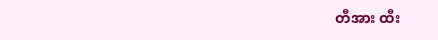တီအား ထီး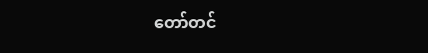တော်တင်